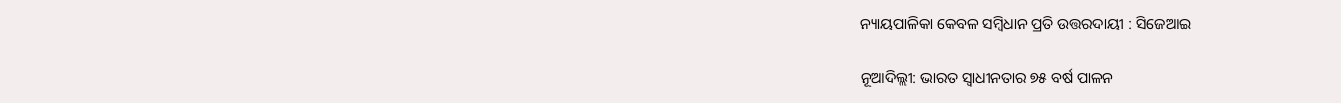ନ୍ୟାୟପାଳିକା କେବଳ ସମ୍ବିଧାନ ପ୍ରତି ଉତ୍ତରଦାୟୀ : ସିଜେଆଇ

ନୂଆଦିଲ୍ଲୀ: ଭାରତ ସ୍ବାଧୀନତାର ୭୫ ବର୍ଷ ପାଳନ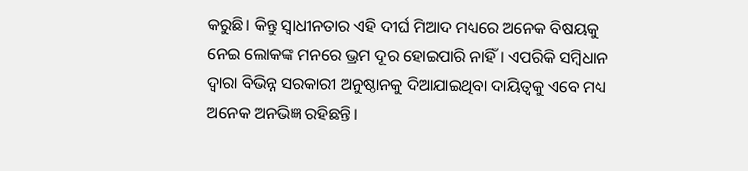କରୁଛି। କିନ୍ତୁ ସ୍ବାଧୀନତାର ଏହି ଦୀର୍ଘ ମିଆଦ ମଧ୍ୟରେ ଅନେକ ବିଷୟକୁ ନେଇ ଲୋକଙ୍କ ମନରେ ଭ୍ରମ ଦୂର ହୋଇପାରି ନାହିଁ। ଏପରିକି ସମ୍ବିଧାନ ଦ୍ବାରା ବିଭିନ୍ନ ସରକାରୀ ଅନୁଷ୍ଠାନକୁ ଦିଆଯାଇଥିବା ଦାୟିତ୍ବକୁ ଏବେ ମଧ୍ୟ ଅନେକ ଅନଭିଜ୍ଞ ରହିଛନ୍ତି।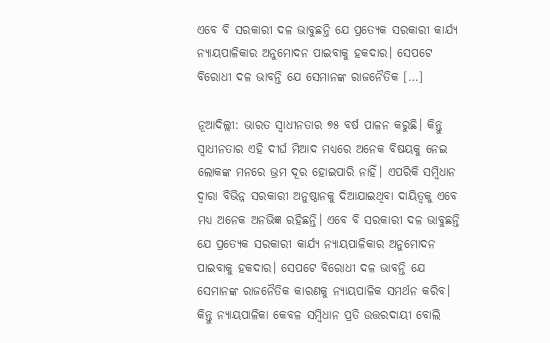ଏବେ ବି ସରକାରୀ ଦଳ ଭାବୁଛନ୍ତି ଯେ ପ୍ରତ୍ୟେକ ସରକାରୀ କାର୍ଯ୍ୟ ନ୍ୟାୟପାଳିକାର ଅନୁମୋଦନ ପାଇବାକୁ ହକଦାର। ସେପଟେ ବିରୋଧୀ ଦଳ ଭାବନ୍ତି ଯେ ସେମାନଙ୍କ ରାଜନୈତିକ […]

ନୂଆଦିଲ୍ଲୀ: ଭାରତ ସ୍ବାଧୀନତାର ୭୫ ବର୍ଷ ପାଳନ କରୁଛି। କିନ୍ତୁ ସ୍ବାଧୀନତାର ଏହି ଦୀର୍ଘ ମିଆଦ ମଧ୍ୟରେ ଅନେକ ବିଷୟକୁ ନେଇ ଲୋକଙ୍କ ମନରେ ଭ୍ରମ ଦୂର ହୋଇପାରି ନାହିଁ। ଏପରିକି ସମ୍ବିଧାନ ଦ୍ବାରା ବିଭିନ୍ନ ସରକାରୀ ଅନୁଷ୍ଠାନକୁ ଦିଆଯାଇଥିବା ଦାୟିତ୍ବକୁ ଏବେ ମଧ୍ୟ ଅନେକ ଅନଭିଜ୍ଞ ରହିଛନ୍ତି। ଏବେ ବି ସରକାରୀ ଦଳ ଭାବୁଛନ୍ତି ଯେ ପ୍ରତ୍ୟେକ ସରକାରୀ କାର୍ଯ୍ୟ ନ୍ୟାୟପାଳିକାର ଅନୁମୋଦନ ପାଇବାକୁ ହକଦାର। ସେପଟେ ବିରୋଧୀ ଦଳ ଭାବନ୍ତି ଯେ ସେମାନଙ୍କ ରାଜନୈତିକ କାରଣକୁ ନ୍ୟାୟପାଳିକ ସମର୍ଥନ କରିବ। କିନ୍ତୁ ନ୍ୟାୟପାଳିକା କେବଳ ସମ୍ବିଧାନ ପ୍ରତି ଉତ୍ତରଦାୟୀ ବୋଲି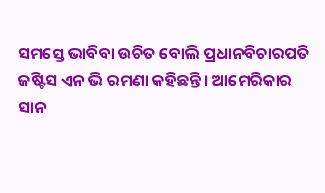ସମସ୍ତେ ଭାବିବା ଉଚିତ ବୋଲି ପ୍ରଧାନବିଚାରପତି ଜଷ୍ଟିସ ଏନ ଭି ରମଣା କହିଛନ୍ତି। ଆମେରିକାର ସାନ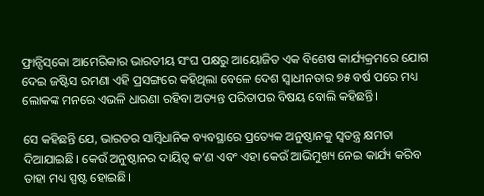ଫ୍ରାନ୍ସିସ୍‌କୋ ଆମେରିକାର ଭାରତୀୟ ସଂଘ ପକ୍ଷରୁ ଆୟୋଜିତ ଏକ ବିଶେଷ କାର୍ଯ୍ୟକ୍ରମରେ ଯୋଗ ଦେଇ ଜଷ୍ଟିସ ରମଣା ଏହି ପ୍ରସଙ୍ଗରେ କହିଥିଲା ବେଳେ ଦେଶ ସ୍ବାଧୀନତାର ୭୫ ବର୍ଷ ପରେ ମଧ୍ୟ ଲୋକଙ୍କ ମନରେ ଏଭଳି ଧାରଣା ରହିବା ଅତ୍ୟନ୍ତ ପରିତାପର ବିଷୟ ବୋଲି କହିଛନ୍ତି।

ସେ କହିଛନ୍ତି ଯେ, ଭାରତର ସାମ୍ବିଧାନିକ ବ୍ୟବସ୍ଥାରେ ପ୍ରତ୍ୟେକ ଅନୁଷ୍ଠାନକୁ ସ୍ବତନ୍ତ୍ର କ୍ଷମତା ଦିଆଯାଇଛି। କେଉଁ ଅନୁଷ୍ଠାନର ଦାୟିତ୍ବ କ’ଣ ଏବଂ ଏହା କେଉଁ ଆଭିମୁଖ୍ୟ ନେଇ କାର୍ଯ୍ୟ କରିବ ତାହା ମଧ୍ୟ ସ୍ପଷ୍ଟ ହୋଇଛି।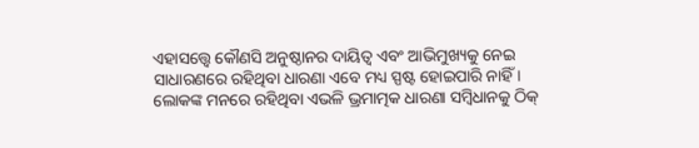ଏହାସତ୍ତ୍ବେ କୌଣସି ଅନୁଷ୍ଠାନର ଦାୟିତ୍ବ ଏବଂ ଆଭିମୁଖ୍ୟକୁ ନେଇ ସାଧାରଣରେ ରହିଥିବା ଧାରଣା ଏବେ ମଧ୍ୟ ସ୍ପଷ୍ଟ ହୋଇପାରି ନାହିଁ। ଲୋକଙ୍କ ମନରେ ରହିଥିବା ଏଭଳି ଭ୍ରମାତ୍ମକ ଧାରଣା ସମ୍ବିଧାନକୁ ଠିକ୍‌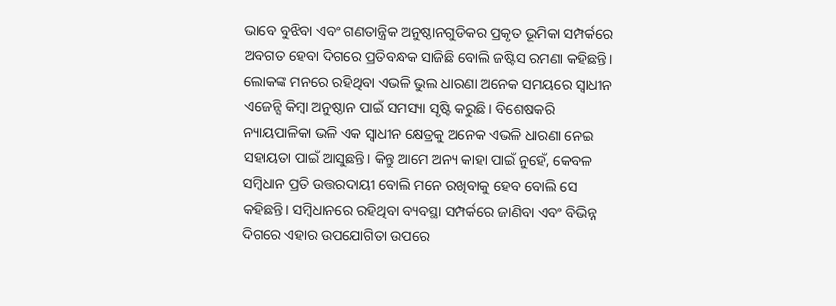ଭାବେ ବୁଝିବା ଏବଂ ଗଣତାନ୍ତ୍ରିକ ଅନୁଷ୍ଠାନଗୁଡିକର ପ୍ରକୃତ ଭୂମିକା ସମ୍ପର୍କରେ ଅବଗତ ହେବା ଦିଗରେ ପ୍ରତିବନ୍ଧକ ସାଜିଛି ବୋଲି ଜଷ୍ଟିସ ରମଣା କହିଛନ୍ତି। ଲୋକଙ୍କ ମନରେ ରହିଥିବା ଏଭଳି ଭୁଲ ଧାରଣା ଅନେକ ସମୟରେ ସ୍ବାଧୀନ ଏଜେନ୍ସି କିମ୍ବା ଅନୁଷ୍ଠାନ ପାଇଁ ସମସ୍ୟା ସୃଷ୍ଟି କରୁଛି। ବିଶେଷକରି ନ୍ୟାୟପାଳିକା ଭଳି ଏକ ସ୍ବାଧୀନ କ୍ଷେତ୍ରକୁ ଅନେକ ଏଭଳି ଧାରଣା ନେଇ ସହାୟତା ପାଇଁ ଆସୁଛନ୍ତି। କିନ୍ତୁ ଆମେ ଅନ୍ୟ କାହା ପାଇଁ ନୁହେଁ, କେବଳ ସମ୍ବିଧାନ ପ୍ରତି ଉତ୍ତରଦାୟୀ ବୋଲି ମନେ ରଖିବାକୁ ହେବ ବୋଲି ସେ କହିଛନ୍ତି। ସମ୍ବିଧାନରେ ରହିଥିବା ବ୍ୟବସ୍ଥା ସମ୍ପର୍କରେ ଜାଣିବା ଏବଂ ବିଭିନ୍ନ ଦିଗରେ ଏହାର ଉପଯୋଗିତା ଉପରେ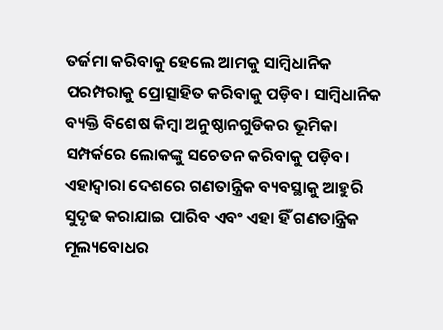ତର୍ଜମା କରିବାକୁ ହେଲେ ଆମକୁ ସାମ୍ବିଧାନିକ ପରମ୍ପରାକୁ ପ୍ରୋତ୍ସାହିତ କରିବାକୁ ପଡ଼ିବ। ସାମ୍ବିଧାନିକ ବ୍ୟକ୍ତି ବିଶେଷ କିମ୍ବା ଅନୁଷ୍ଠାନଗୁଡିକର ଭୂମିକା ସମ୍ପର୍କରେ ଲୋକଙ୍କୁ ସଚେତନ କରିବାକୁ ପଡ଼ିବ। ଏହାଦ୍ବାରା ଦେଶରେ ଗଣତାନ୍ତ୍ରିକ ବ୍ୟବସ୍ଥାକୁ ଆହୁରି ସୁଦୃଢ କରାଯାଇ ପାରିବ ଏବଂ ଏହା ହିଁ ଗଣତାନ୍ତ୍ରିକ ମୂଲ୍ୟବୋଧର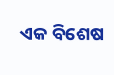ଏକ ବିଶେଷ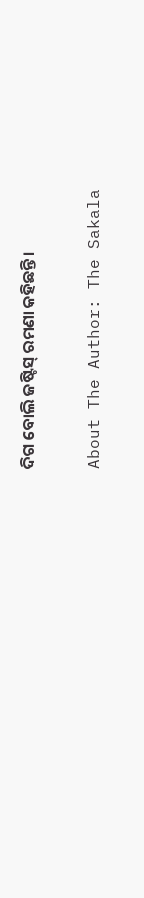ଦିଗ ବୋଲି ଜଷ୍ଟିସ୍‌ ରମଣା କହିଛନ୍ତି।

About The Author: The Sakala